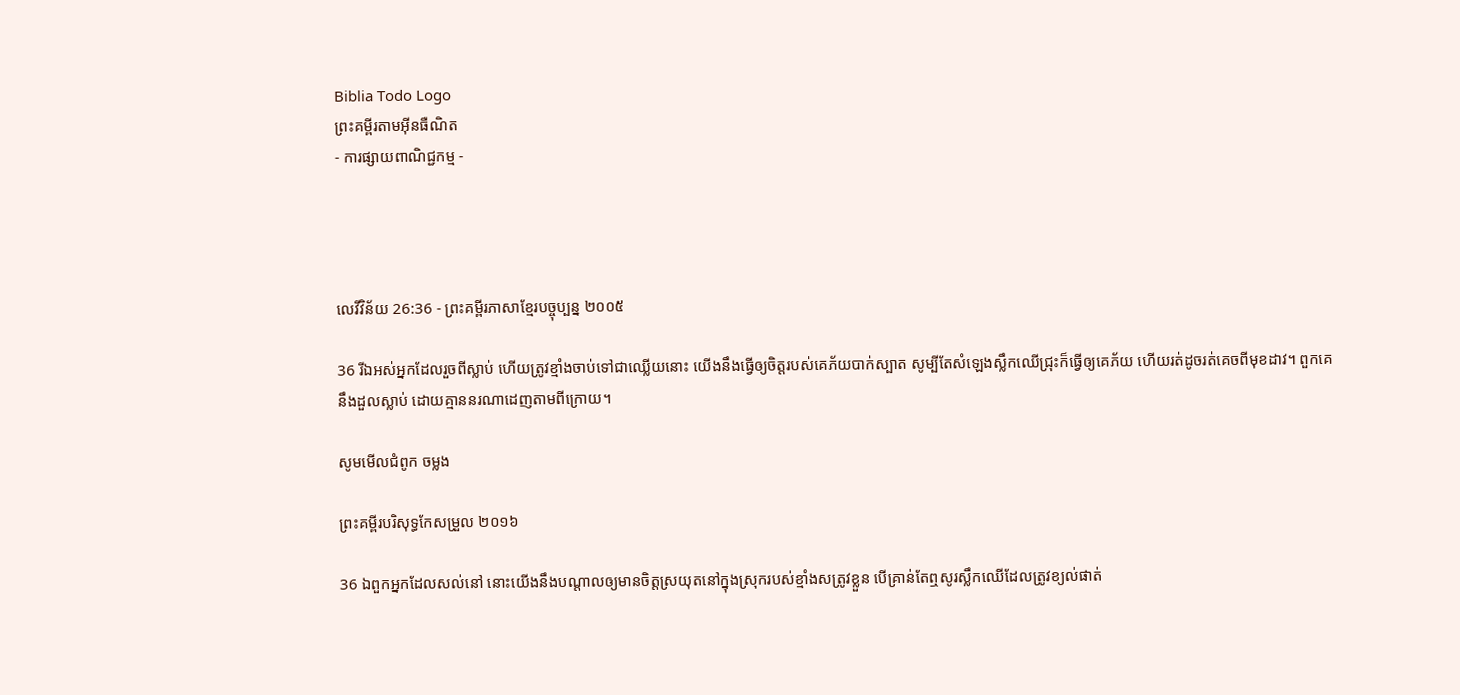Biblia Todo Logo
ព្រះគម្ពីរតាមអ៊ីនធឺណិត
- ការផ្សាយពាណិជ្ជកម្ម -




លេវី‌វិន័យ 26:36 - ព្រះគម្ពីរភាសាខ្មែរបច្ចុប្បន្ន ២០០៥

36 រីឯអស់អ្នកដែលរួចពីស្លាប់ ហើយត្រូវខ្មាំងចាប់ទៅជាឈ្លើយនោះ យើងនឹងធ្វើឲ្យចិត្តរបស់គេភ័យបាក់‌ស្បាត សូម្បីតែសំឡេងស្លឹកឈើជ្រុះក៏ធ្វើឲ្យគេភ័យ ហើយរត់ដូចរត់គេចពីមុខដាវ។ ពួកគេនឹងដួលស្លាប់ ដោយគ្មាននរណាដេញតាមពីក្រោយ។

សូមមើលជំពូក ចម្លង

ព្រះគម្ពីរបរិសុទ្ធកែសម្រួល ២០១៦

36 ឯពួកអ្នកដែលសល់នៅ នោះយើងនឹងបណ្ដាលឲ្យមានចិត្តស្រយុតនៅក្នុងស្រុករបស់ខ្មាំងសត្រូវខ្លួន បើគ្រាន់តែឮសូរស្លឹកឈើដែលត្រូវខ្យល់ផាត់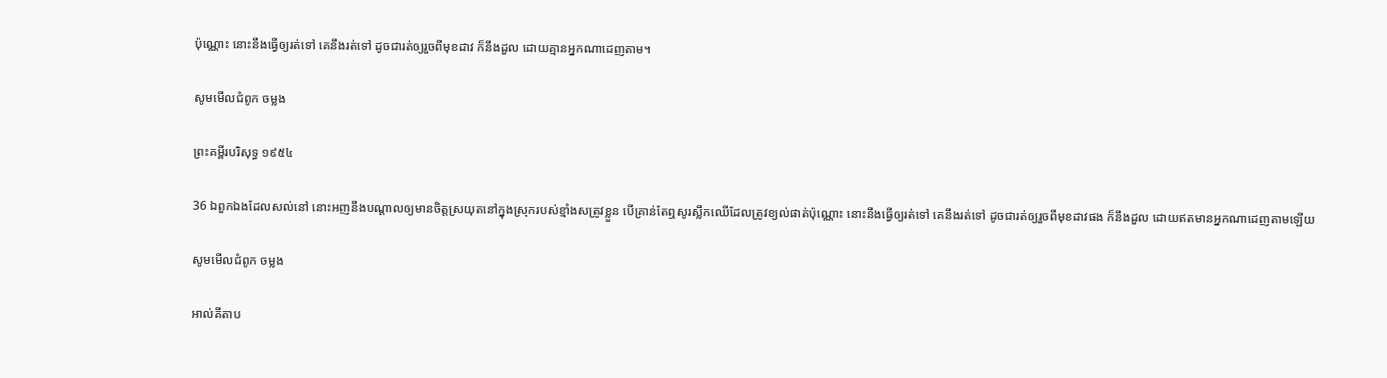ប៉ុណ្ណោះ នោះនឹងធ្វើឲ្យរត់ទៅ គេនឹងរត់ទៅ ដូចជារត់ឲ្យរួចពីមុខដាវ ក៏នឹងដួល ដោយគ្មានអ្នកណាដេញតាម។

សូមមើលជំពូក ចម្លង

ព្រះគម្ពីរបរិសុទ្ធ ១៩៥៤

36 ឯពួកឯងដែលសល់នៅ នោះអញនឹងបណ្តាលឲ្យមានចិត្តស្រយុតនៅក្នុងស្រុករបស់ខ្មាំងសត្រូវខ្លួន បើគ្រាន់តែឮសូរស្លឹកឈើដែលត្រូវខ្យល់ផាត់ប៉ុណ្ណោះ នោះនឹងធ្វើឲ្យរត់ទៅ គេនឹងរត់ទៅ ដូចជារត់ឲ្យរួចពីមុខដាវផង ក៏នឹងដួល ដោយឥតមានអ្នកណាដេញតាមឡើយ

សូមមើលជំពូក ចម្លង

អាល់គីតាប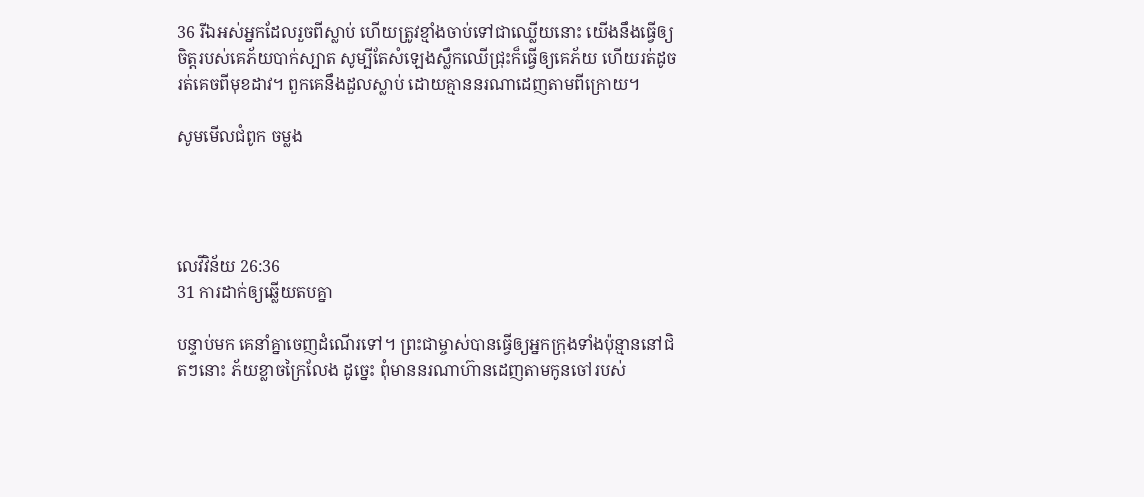36 រីឯអស់អ្នកដែលរួចពីស្លាប់ ហើយត្រូវខ្មាំងចាប់ទៅជាឈ្លើយនោះ យើងនឹងធ្វើឲ្យចិត្តរបស់គេភ័យបាក់ស្បាត សូម្បីតែសំឡេងស្លឹកឈើជ្រុះក៏ធ្វើឲ្យគេភ័យ ហើយរត់ដូចរត់គេចពីមុខដាវ។ ពួកគេនឹងដួលស្លាប់ ដោយគ្មាននរណាដេញតាមពីក្រោយ។

សូមមើលជំពូក ចម្លង




លេវី‌វិន័យ 26:36
31 ការដាក់ឲ្យឆ្លើយតបគ្នា

បន្ទាប់មក គេនាំគ្នាចេញដំណើរទៅ។ ព្រះ‌ជាម្ចាស់បានធ្វើឲ្យអ្នកក្រុងទាំងប៉ុន្មាននៅជិតៗនោះ ភ័យខ្លាចក្រៃ‌លែង ដូច្នេះ ពុំមាននរណាហ៊ានដេញតាមកូនចៅរបស់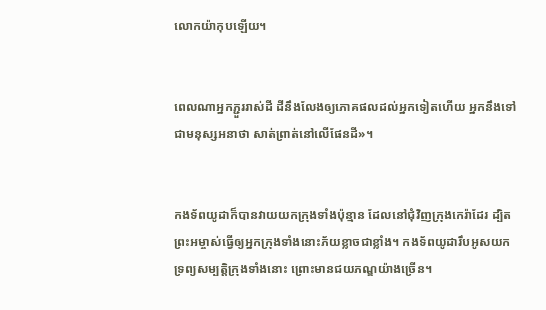លោកយ៉ាកុបឡើយ។


ពេលណាអ្នកភ្ជួររាស់ដី ដីនឹងលែងឲ្យភោគ‌ផលដល់អ្នកទៀតហើយ អ្នកនឹងទៅជាមនុស្សអនាថា សាត់‌ព្រាត់នៅលើផែនដី»។


កង‌ទ័ពយូដាក៏បានវាយយកក្រុងទាំងប៉ុន្មាន ដែលនៅជុំ‌វិញក្រុងកេរ៉ាដែរ ដ្បិតព្រះ‌អម្ចាស់ធ្វើឲ្យអ្នកក្រុងទាំងនោះភ័យខ្លាចជាខ្លាំង។ កង‌ទ័ពយូដារឹបអូសយកទ្រព្យសម្បត្តិក្រុងទាំងនោះ ព្រោះមានជយ‌ភណ្ឌយ៉ាងច្រើន។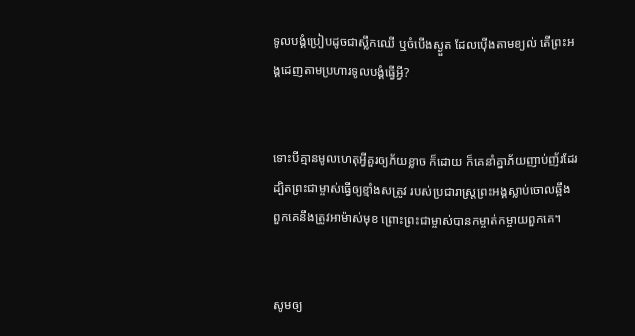ទូលបង្គំប្រៀបដូចជាស្លឹកឈើ ឬចំបើងស្ងួត ដែលប៉ើងតាមខ្យល់ តើព្រះអង្គដេញតាមប្រហារទូលបង្គំធ្វើអ្វី?


ទោះបីគ្មានមូលហេតុអ្វីគួរឲ្យភ័យខ្លាច ក៏ដោយ ក៏គេនាំគ្នាភ័យញាប់‌ញ័រដែរ ដ្បិតព្រះ‌ជាម្ចាស់ធ្វើឲ្យខ្មាំងសត្រូវ របស់ប្រជា‌រាស្ដ្រព្រះអង្គស្លាប់ចោលឆ្អឹង ពួកគេនឹងត្រូវអាម៉ាស់មុខ ព្រោះព្រះ‌ជាម្ចាស់បានកម្ចាត់‌កម្ចាយពួកគេ។


សូមឲ្យ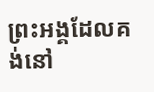ព្រះអង្គដែលគង់នៅ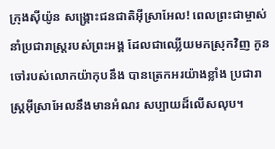ក្រុងស៊ីយ៉ូន សង្គ្រោះជន‌ជាតិអ៊ីស្រា‌អែល! ពេលព្រះ‌ជាម្ចាស់នាំប្រជា‌រាស្ដ្ររបស់ព្រះអង្គ ដែលជាឈ្លើយមកស្រុកវិញ កូនចៅរបស់លោកយ៉ាកុបនឹង បានត្រេក‌អរយ៉ាងខ្លាំង ប្រជា‌រាស្ដ្រអ៊ីស្រា‌អែលនឹងមានអំណរ សប្បាយដ៏លើស‌លុប។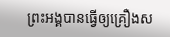ព្រះអង្គបានធ្វើឲ្យគ្រឿងស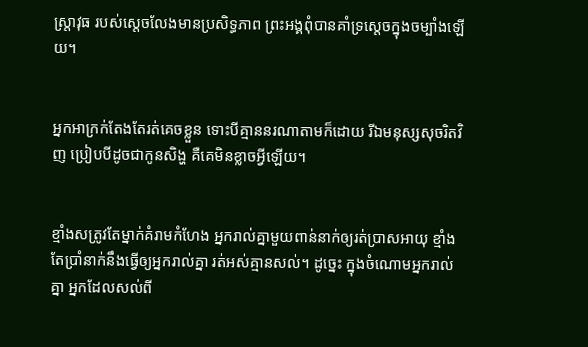ស្ត្រា‌វុធ របស់ស្ដេចលែងមានប្រសិទ្ធ‌ភាព ព្រះអង្គពុំបានគាំ‌ទ្រស្ដេចក្នុងចម្បាំងឡើយ។


អ្នកអាក្រក់តែងតែរត់គេចខ្លួន ទោះបីគ្មាននរណាតាមក៏ដោយ រីឯមនុស្សសុចរិតវិញ ប្រៀបបីដូចជាកូនសិង្ហ គឺគេមិនខ្លាចអ្វីឡើយ។


ខ្មាំងសត្រូវតែម្នាក់គំរាមកំហែង អ្នករាល់គ្នាមួយពាន់នាក់ឲ្យរត់ប្រាសអាយុ ខ្មាំងតែប្រាំនាក់នឹងធ្វើឲ្យអ្នករាល់គ្នា រត់អស់គ្មានសល់។ ដូច្នេះ ក្នុងចំណោមអ្នករាល់គ្នា អ្នកដែលសល់ពី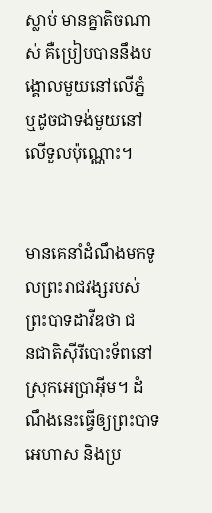ស្លាប់ មានគ្នាតិចណាស់ គឺប្រៀបបាននឹងបង្គោលមួយនៅលើភ្នំ ឬដូចជាទង់មួយនៅលើទួលប៉ុណ្ណោះ។


មានគេនាំដំណឹងមកទូលព្រះ‌រាជ‌វង្សរបស់ព្រះ‌បាទដាវីឌថា ជន‌ជាតិស៊ីរីបោះទ័ពនៅស្រុកអេប្រាអ៊ីម។ ដំណឹងនេះធ្វើឲ្យព្រះ‌បាទអេហាស និងប្រ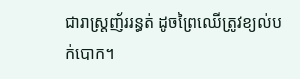ជា‌រាស្ត្រញ័ររន្ធត់ ដូចព្រៃឈើត្រូវខ្យល់បក់បោក។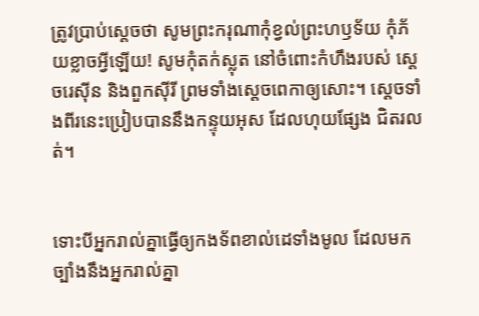ត្រូវប្រាប់ស្ដេចថា សូមព្រះ‌ករុណាកុំខ្វល់ព្រះ‌ហឫទ័យ កុំភ័យខ្លាចអ្វីឡើយ! សូមកុំតក់‌ស្លុត នៅចំពោះកំហឹងរបស់ ស្ដេចរេស៊ីន និងពួកស៊ីរី ព្រមទាំងស្ដេចពេកាឲ្យសោះ។ ស្ដេចទាំងពីរនេះប្រៀបបាននឹងកន្ទុយអុស ដែលហុយផ្សែង ជិតរលត់។


ទោះបីអ្នករាល់គ្នាធ្វើឲ្យកង‌ទ័ពខាល់ដេទាំងមូល ដែលមកច្បាំងនឹងអ្នករាល់គ្នា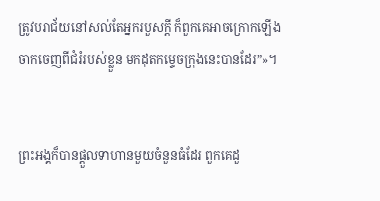ត្រូវបរា‌ជ័យនៅសល់តែអ្នករបួសក្ដី ក៏ពួកគេអាចក្រោកឡើង ចាកចេញពីជំរំរបស់ខ្លួន មកដុតកម្ទេចក្រុងនេះបានដែរ”»។


ព្រះអង្គក៏បានផ្ដួលទាហានមួយចំនួនធំដែរ ពួកគេដួ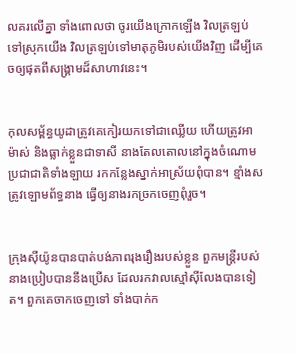លគរលើគ្នា ទាំងពោលថា ចូរយើងក្រោកឡើង វិលត្រឡប់ទៅស្រុកយើង វិលត្រឡប់ទៅមាតុ‌ភូមិរបស់យើងវិញ ដើម្បីគេចឲ្យផុតពីសង្គ្រាមដ៏សាហាវនេះ។


កុល‌សម្ព័ន្ធយូដាត្រូវគេកៀរយកទៅជាឈ្លើយ ហើយត្រូវអាម៉ាស់ និងធ្លាក់ខ្លួនជាទាសី នាងតែល‌តោលនៅក្នុងចំណោម ប្រជា‌ជាតិទាំង‌ឡាយ រកកន្លែងស្នាក់អាស្រ័យពុំបាន។ ខ្មាំងសត្រូវឡោម‌ព័ទ្ធនាង ធ្វើឲ្យនាងរកច្រកចេញពុំរួច។


ក្រុងស៊ីយ៉ូនបានបាត់បង់ភាពរុងរឿងរបស់ខ្លួន ពួកមន្ត្រីរបស់នាងប្រៀបបាននឹងប្រើស ដែលរកវាលស្មៅស៊ីលែងបានទៀត។ ពួកគេចាកចេញទៅ ទាំងបាក់ក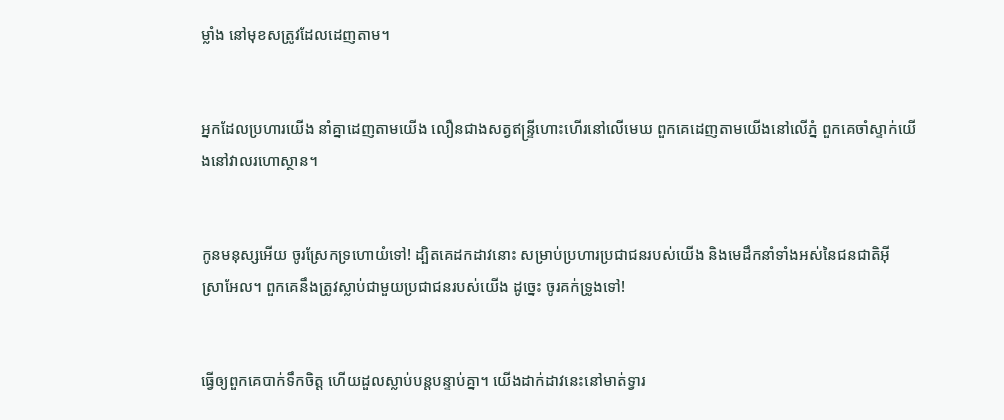ម្លាំង នៅមុខសត្រូវដែលដេញតាម។


អ្នកដែលប្រហារយើង នាំគ្នាដេញតាមយើង លឿនជាងសត្វឥន្ទ្រីហោះហើរនៅលើមេឃ ពួកគេដេញតាមយើងនៅលើភ្នំ ពួកគេចាំស្ទាក់យើងនៅវាលរហោ‌ស្ថាន។


កូនមនុស្សអើយ ចូរស្រែកទ្រហោយំទៅ! ដ្បិតគេដកដាវនោះ សម្រាប់ប្រហារប្រជា‌ជនរបស់យើង និងមេដឹកនាំទាំងអស់នៃជន‌ជាតិអ៊ីស្រា‌អែល។ ពួកគេនឹងត្រូវស្លាប់ជាមួយប្រជា‌ជនរបស់យើង ដូច្នេះ ចូរគក់ទ្រូងទៅ!


ធ្វើឲ្យពួកគេបាក់ទឹកចិត្ត ហើយដួលស្លាប់បន្តបន្ទាប់គ្នា។ យើងដាក់ដាវនេះនៅមាត់ទ្វារ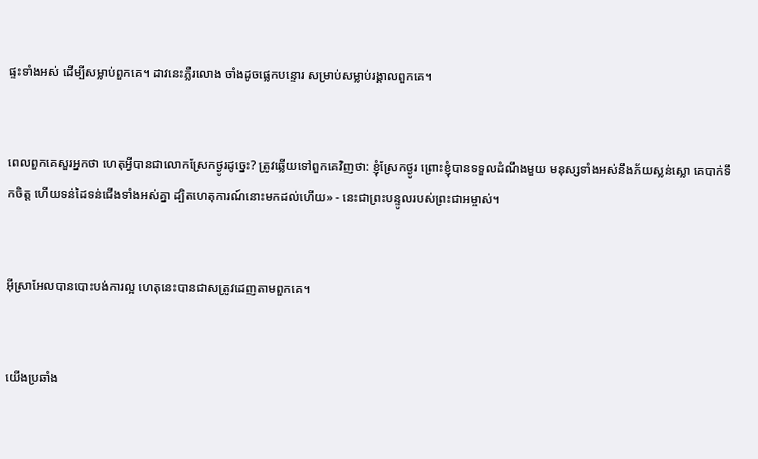ផ្ទះទាំងអស់ ដើម្បីសម្លាប់ពួកគេ។ ដាវនេះភ្លឺរលោង ចាំងដូចផ្លេកបន្ទោរ សម្រាប់សម្លាប់រង្គាលពួកគេ។


ពេលពួកគេសួរអ្នកថា ហេតុអ្វីបានជាលោកស្រែកថ្ងូរដូច្នេះ? ត្រូវឆ្លើយទៅពួកគេវិញថា: ខ្ញុំស្រែកថ្ងូរ ព្រោះខ្ញុំបានទទួលដំណឹងមួយ មនុស្សទាំងអស់នឹងភ័យស្លន់‌ស្លោ គេបាក់ទឹកចិត្ត ហើយទន់ដៃទន់ជើងទាំងអស់គ្នា ដ្បិតហេតុ‌ការណ៍នោះមកដល់ហើយ» - នេះជាព្រះ‌បន្ទូលរបស់ព្រះ‌ជា‌អម្ចាស់។


អ៊ីស្រា‌អែលបានបោះបង់ការល្អ ហេតុនេះបានជាសត្រូវដេញតាមពួកគេ។


យើងប្រឆាំង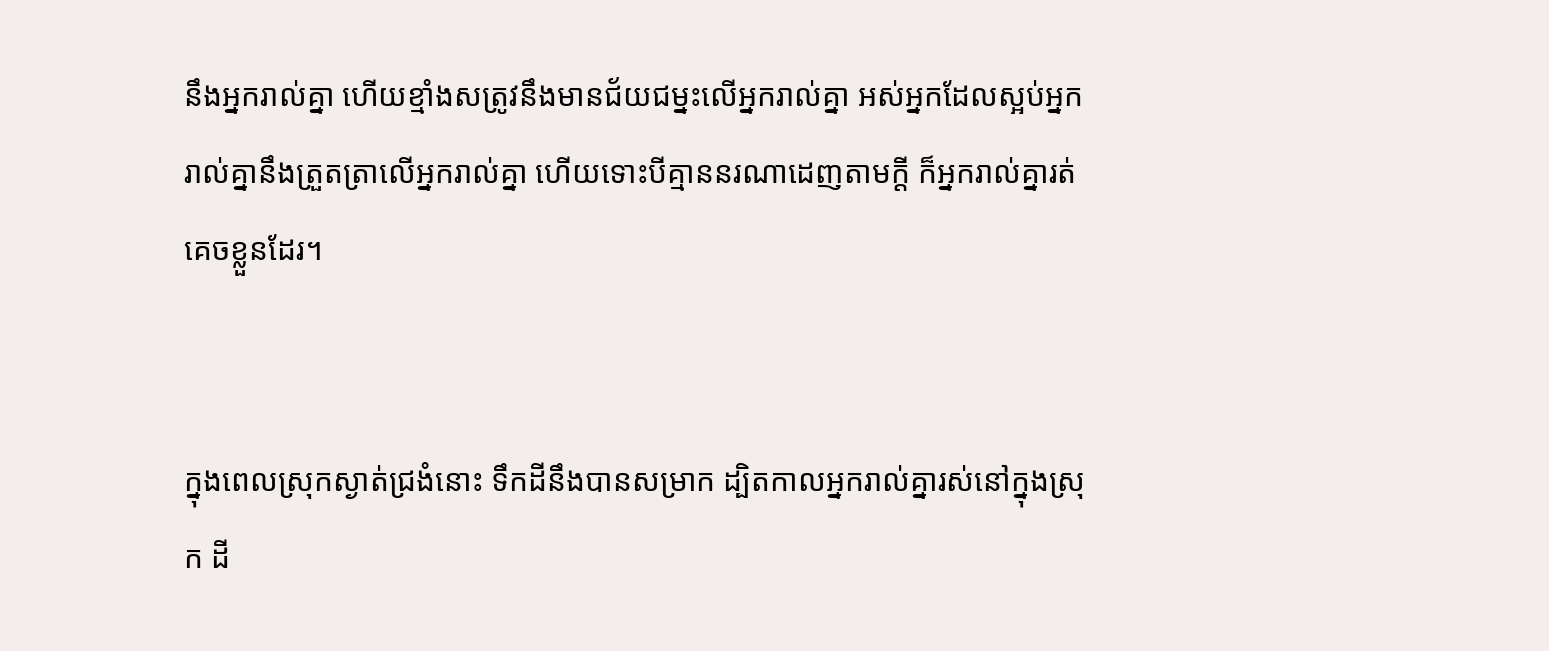នឹងអ្នករាល់គ្នា ហើយខ្មាំងសត្រូវនឹងមានជ័យ‌ជម្នះលើអ្នករាល់គ្នា អស់អ្នកដែលស្អប់អ្នករាល់គ្នានឹងត្រួត‌ត្រាលើអ្នករាល់គ្នា ហើយទោះបីគ្មាននរណាដេញតាមក្ដី ក៏អ្នករាល់គ្នារត់គេចខ្លួនដែរ។


ក្នុងពេលស្រុកស្ងាត់ជ្រងំនោះ ទឹកដីនឹងបានសម្រាក ដ្បិតកាលអ្នករាល់គ្នារស់នៅក្នុងស្រុក ដី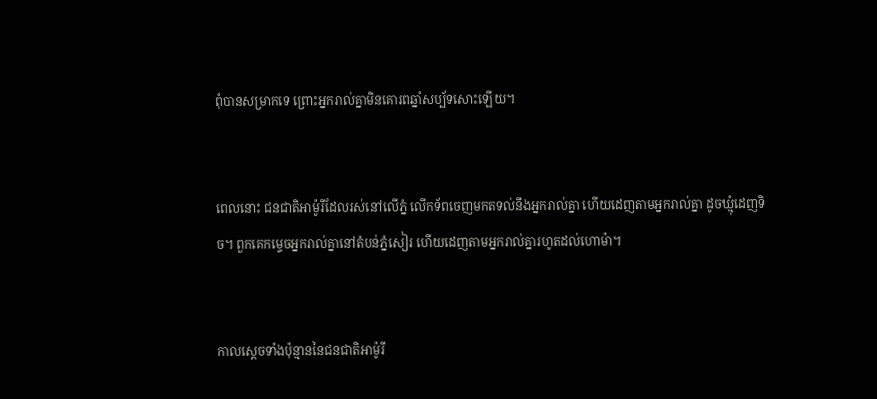ពុំបានសម្រាកទេ ព្រោះអ្នករាល់គ្នាមិនគោរពឆ្នាំសប្ប័ទសោះឡើយ។


ពេលនោះ ជន‌ជាតិអាម៉ូរីដែលរស់នៅលើភ្នំ លើកទ័ពចេញមកតទល់នឹងអ្នករាល់គ្នា ហើយដេញតាមអ្នករាល់គ្នា ដូចឃ្មុំដេញទិច។ ពួកគេកម្ទេចអ្នករាល់គ្នានៅតំបន់ភ្នំសៀរ ហើយដេញតាមអ្នករាល់គ្នារហូតដល់ហោ‌ម៉ា។


កាលស្ដេចទាំងប៉ុន្មាននៃជន‌ជាតិអាម៉ូរី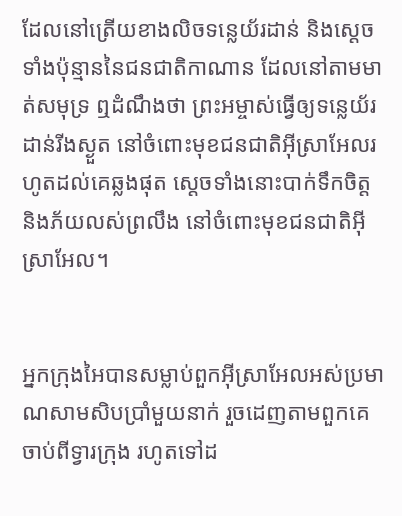ដែលនៅត្រើយខាងលិចទន្លេយ័រដាន់ និងស្ដេចទាំងប៉ុន្មាននៃជន‌ជាតិកាណាន ដែលនៅតាមមាត់សមុទ្រ ឮដំណឹងថា ព្រះ‌អម្ចាស់ធ្វើឲ្យទន្លេយ័រដាន់រីងស្ងួត នៅចំពោះមុខជន‌ជាតិអ៊ីស្រា‌អែលរហូតដល់គេឆ្លងផុត ស្ដេចទាំងនោះបាក់ទឹកចិត្ត និងភ័យលស់ព្រលឹង នៅចំពោះមុខជន‌ជាតិអ៊ីស្រា‌អែល។


អ្នកក្រុងអៃបានសម្លាប់ពួកអ៊ីស្រា‌អែលអស់ប្រមាណសាម‌សិបប្រាំមួយនាក់ រួចដេញតាមពួកគេចាប់ពីទ្វារក្រុង រហូតទៅដ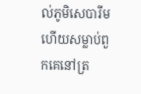ល់ភូមិសេ‌បា‌រីម ហើយសម្លាប់ពួកគេនៅត្រ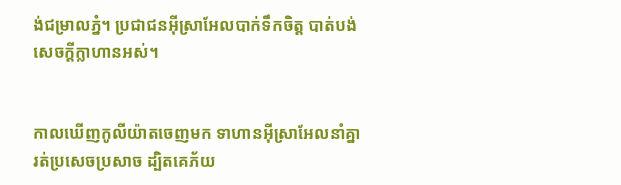ង់ជម្រាលភ្នំ។ ប្រជា‌ជនអ៊ីស្រា‌អែលបាក់ទឹកចិត្ត បាត់បង់សេចក្ដីក្លាហានអស់។


កាលឃើញកូលី‌យ៉ាតចេញមក ទាហានអ៊ីស្រា‌អែលនាំគ្នារត់ប្រសេច‌ប្រសាច ដ្បិតគេភ័យ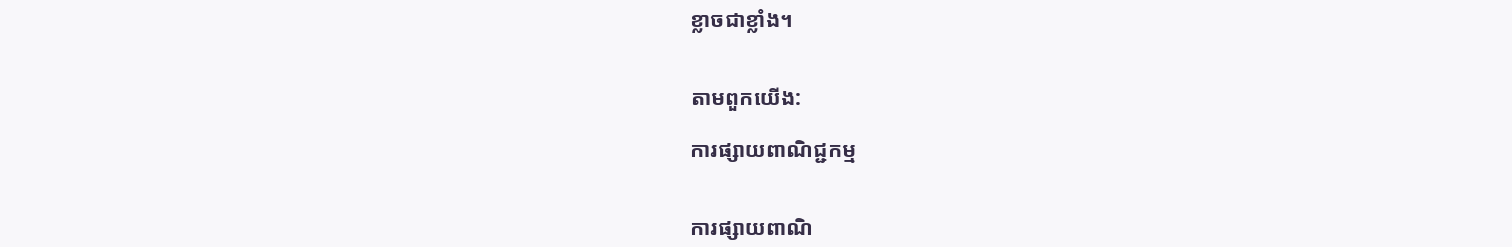ខ្លាចជាខ្លាំង។


តាមពួកយើង:

ការផ្សាយពាណិជ្ជកម្ម


ការផ្សាយពាណិ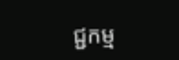ជ្ជកម្ម